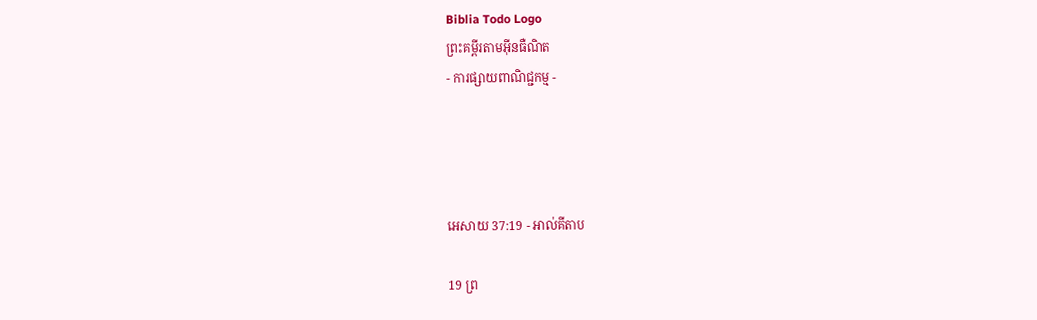Biblia Todo Logo
ព្រះគម្ពីរតាមអ៊ីនធឺណិត
- ការផ្សាយពាណិជ្ជកម្ម -




អេសាយ 37:19 - អាល់គីតាប

19 ព្រ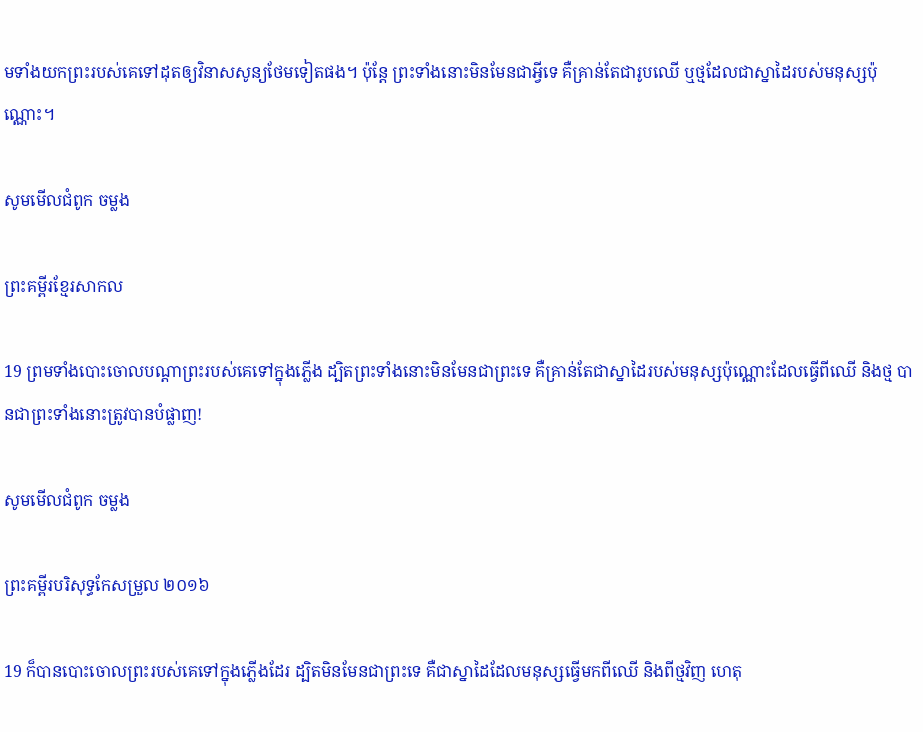មទាំងយកព្រះរបស់គេទៅដុតឲ្យវិនាសសូន្យថែមទៀតផង។ ប៉ុន្តែ ព្រះទាំងនោះមិនមែនជាអ្វីទេ គឺគ្រាន់តែជារូបឈើ ឬថ្មដែលជាស្នា‌ដៃរបស់មនុស្សប៉ុណ្ណោះ។

សូមមើលជំពូក ចម្លង

ព្រះគម្ពីរខ្មែរសាកល

19 ព្រមទាំងបោះចោលបណ្ដាព្រះរបស់គេទៅក្នុងភ្លើង ដ្បិតព្រះទាំងនោះមិនមែនជាព្រះទេ គឺគ្រាន់តែជាស្នាដៃរបស់មនុស្សប៉ុណ្ណោះដែលធ្វើពីឈើ និងថ្ម បានជាព្រះទាំងនោះត្រូវបានបំផ្លាញ!

សូមមើលជំពូក ចម្លង

ព្រះគម្ពីរបរិសុទ្ធកែសម្រួល ២០១៦

19 ក៏បានបោះចោលព្រះរបស់គេទៅក្នុងភ្លើងដែរ ដ្បិតមិនមែនជាព្រះទេ គឺជាស្នាដៃដែលមនុស្សធ្វើមកពីឈើ និងពីថ្មវិញ ហេតុ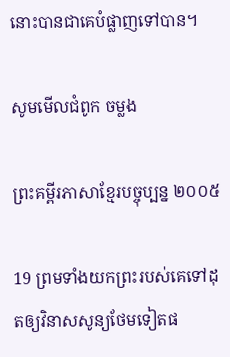នោះបានជាគេបំផ្លាញទៅបាន។

សូមមើលជំពូក ចម្លង

ព្រះគម្ពីរភាសាខ្មែរបច្ចុប្បន្ន ២០០៥

19 ព្រមទាំងយកព្រះរបស់គេទៅដុតឲ្យវិនាសសូន្យថែមទៀតផ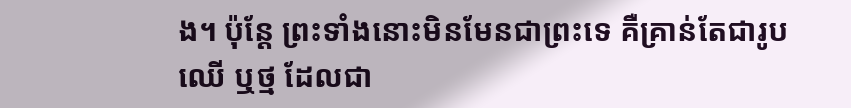ង។ ប៉ុន្តែ ព្រះទាំងនោះមិនមែនជាព្រះទេ គឺគ្រាន់តែជារូបឈើ ឬថ្ម ដែលជា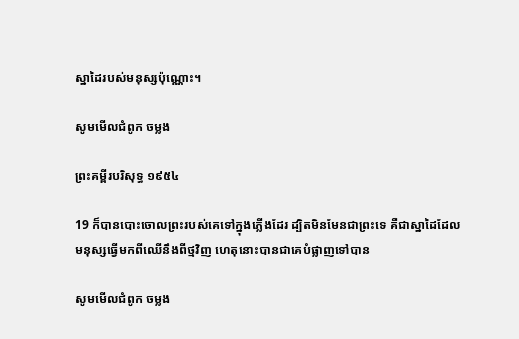ស្នា‌ដៃរបស់មនុស្សប៉ុណ្ណោះ។

សូមមើលជំពូក ចម្លង

ព្រះគម្ពីរបរិសុទ្ធ ១៩៥៤

19 ក៏បានបោះចោលព្រះរបស់គេទៅក្នុងភ្លើងដែរ ដ្បិតមិនមែនជាព្រះទេ គឺជាស្នាដៃដែលមនុស្សធ្វើមកពីឈើនឹងពីថ្មវិញ ហេតុនោះបានជាគេបំផ្លាញទៅបាន

សូមមើលជំពូក ចម្លង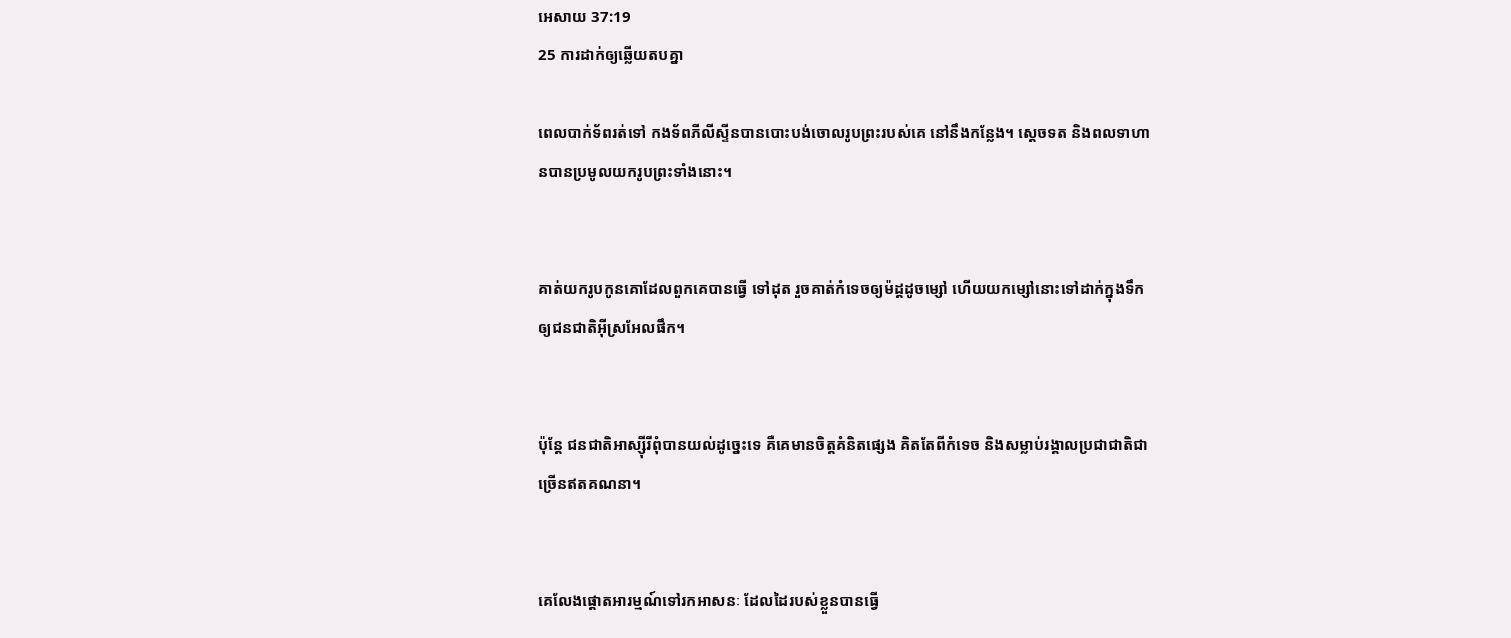អេសាយ 37:19
25 ការដាក់ឲ្យឆ្លើយតបគ្នា

ពេលបាក់ទ័ពរត់ទៅ កង‌ទ័ពភីលី‌ស្ទីនបានបោះបង់ចោលរូបព្រះរបស់គេ នៅនឹងកន្លែង។ ស្តេចទត និងពលទាហានបានប្រមូលយករូបព្រះទាំងនោះ។


គាត់យករូបកូនគោដែលពួកគេបានធ្វើ ទៅដុត រួចគាត់កំទេចឲ្យម៉ដ្តដូចម្សៅ ហើយយកម្សៅនោះទៅដាក់ក្នុងទឹក ឲ្យជន‌ជាតិអ៊ីស្រ‌អែលផឹក។


ប៉ុន្តែ ជន‌ជាតិអាស្ស៊ីរីពុំបានយល់ដូច្នេះទេ គឺគេមានចិត្តគំនិតផ្សេង គិតតែពីកំទេច និងសម្លាប់រង្គាលប្រជា‌ជាតិជាច្រើនឥតគណនា។


គេលែងផ្ដោតអារម្មណ៍ទៅរកអាសនៈ ដែលដៃរបស់ខ្លួនបានធ្វើ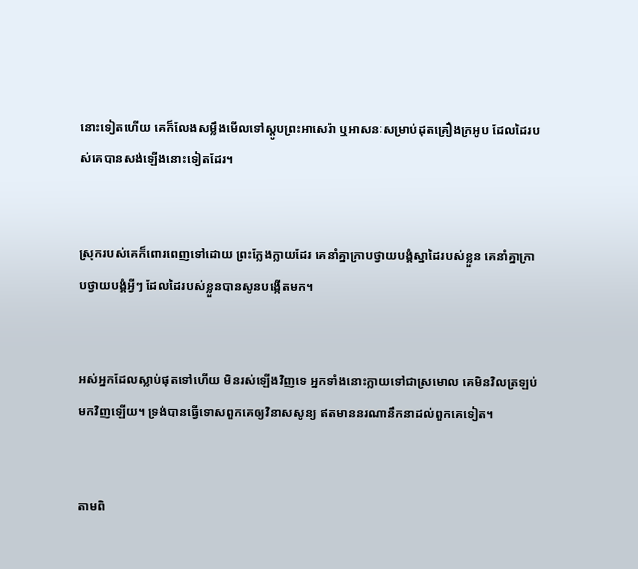នោះទៀតហើយ គេក៏លែងសម្លឹងមើលទៅស្ដូបព្រះ‌អាសេ‌រ៉ា ឬអាសនៈសម្រាប់ដុតគ្រឿងក្រអូប ដែលដៃរបស់គេបានសង់ឡើងនោះទៀតដែរ។


ស្រុករបស់គេក៏ពោរ‌ពេញទៅដោយ ព្រះក្លែង‌ក្លាយដែរ គេនាំគ្នាក្រាបថ្វាយ‌បង្គំស្នា‌ដៃរបស់ខ្លួន គេនាំគ្នាក្រាបថ្វាយ‌បង្គំអ្វីៗ ដែលដៃរបស់ខ្លួនបានសូនបង្កើតមក។


អស់អ្នកដែលស្លាប់ផុតទៅហើយ មិនរស់ឡើងវិញទេ អ្នកទាំងនោះក្លាយទៅជាស្រមោល គេមិនវិលត្រឡប់មកវិញឡើយ។ ទ្រង់បានធ្វើទោសពួកគេឲ្យវិនាសសូន្យ ឥតមាននរណានឹកនាដល់ពួកគេទៀត។


តាមពិ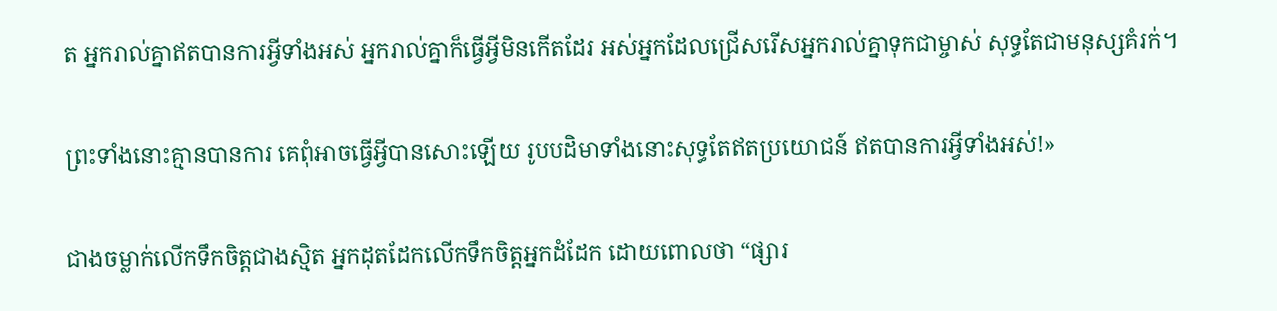ត អ្នករាល់គ្នាឥតបានការអ្វីទាំងអស់ អ្នករាល់គ្នាក៏ធ្វើអ្វីមិនកើតដែរ អស់អ្នកដែលជ្រើសរើសអ្នករាល់គ្នាទុកជាម្ចាស់ សុទ្ធតែជាមនុស្សគំរក់។


ព្រះទាំងនោះគ្មានបានការ គេពុំអាចធ្វើអ្វីបានសោះឡើយ រូបបដិមាទាំងនោះសុទ្ធតែឥតប្រយោជន៍ ឥតបានការអ្វីទាំងអស់!»


ជាងចម្លាក់លើកទឹកចិត្តជាងស្មិត អ្នកដុតដែកលើកទឹកចិត្តអ្នកដំដែក ដោយពោលថា “ផ្សារ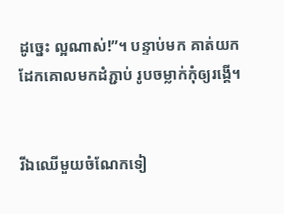ដូច្នេះ ល្អណាស់!”។ បន្ទាប់មក គាត់យកដែកគោលមកដំភ្ជាប់ រូបចម្លាក់កុំឲ្យរង្គើ។


រីឯឈើមួយចំណែកទៀ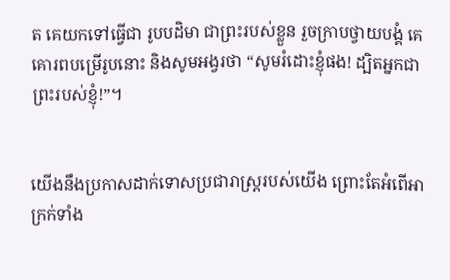ត គេយកទៅធ្វើជា រូបបដិមា ជាព្រះរបស់ខ្លួន រួចក្រាបថ្វាយ‌បង្គំ គេគោរពបម្រើរូបនោះ និងសូម‌អង្វរថា “សូមរំដោះខ្ញុំផង! ដ្បិតអ្នកជាព្រះរបស់ខ្ញុំ!”។


យើងនឹងប្រកាសដាក់ទោសប្រជា‌រាស្ត្ររបស់យើង ព្រោះតែអំពើអាក្រក់ទាំង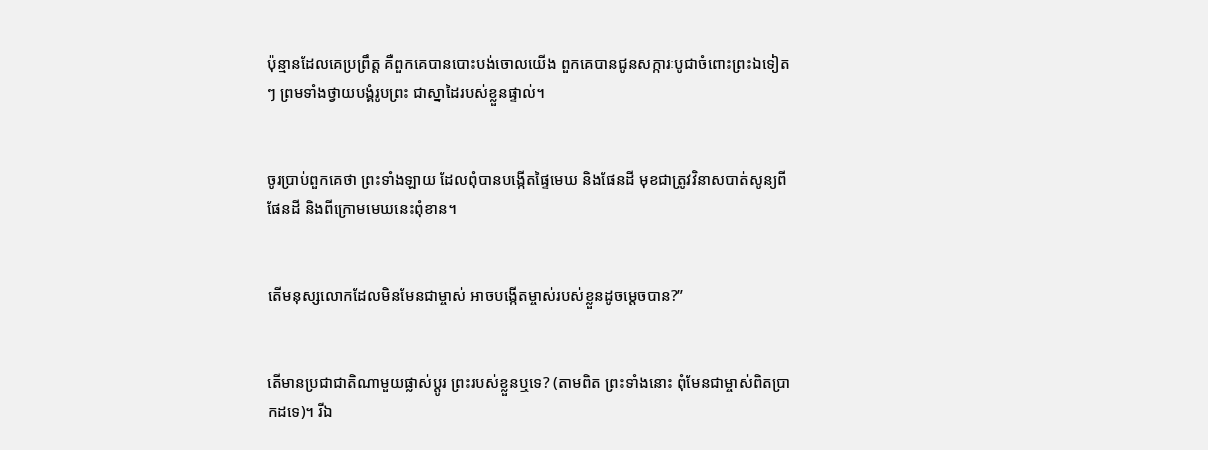ប៉ុន្មានដែលគេប្រព្រឹត្ត គឺពួកគេបានបោះបង់ចោលយើង ពួកគេបានជូនសក្ការៈបូជាចំពោះព្រះឯទៀតៗ ព្រមទាំងថ្វាយ‌បង្គំរូបព្រះ ជាស្នា‌ដៃរបស់ខ្លួនផ្ទាល់។


ចូរប្រាប់ពួកគេថា ព្រះទាំង‌ឡាយ ដែលពុំបានបង្កើតផ្ទៃមេឃ និងផែនដី មុខជាត្រូវវិនាសបាត់សូន្យពីផែនដី និងពីក្រោមមេឃនេះពុំ‌ខាន។


តើមនុស្សលោកដែលមិនមែនជាម្ចាស់ អាចបង្កើតម្ចាស់របស់ខ្លួនដូចម្ដេចបាន?”


តើមានប្រជា‌ជាតិណាមួយផ្លាស់ប្ដូរ ព្រះរបស់ខ្លួនឬទេ? (តាមពិត ព្រះទាំងនោះ ពុំមែនជាម្ចាស់ពិតប្រាកដទេ)។ រីឯ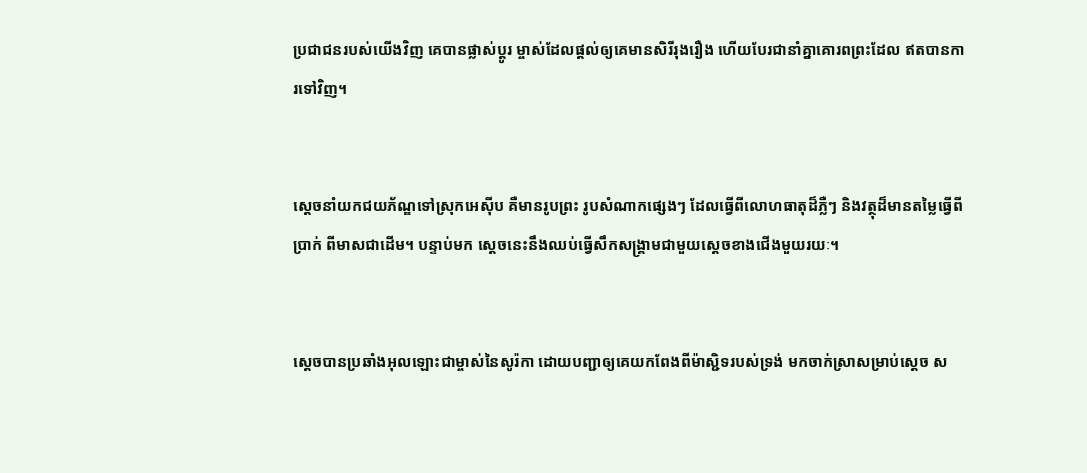ប្រជា‌ជនរបស់យើងវិញ គេបានផ្លាស់ប្ដូរ ម្ចាស់ដែលផ្ដល់ឲ្យគេមានសិរី‌រុង‌រឿង ហើយបែរជានាំគ្នាគោរពព្រះដែល ឥតបានការទៅវិញ។


ស្ដេចនាំយកជយ‌ភ័ណ្ឌទៅស្រុកអេស៊ីប គឺមានរូបព្រះ រូបសំណាកផ្សេងៗ ដែលធ្វើពីលោហ‌ធាតុដ៏ភ្លឺៗ និងវត្ថុដ៏មានតម្លៃធ្វើពីប្រាក់ ពីមាសជាដើម។ បន្ទាប់មក ស្ដេចនេះនឹងឈប់ធ្វើសឹកសង្គ្រាមជាមួយស្ដេចខាងជើងមួយរយៈ។


ស្តេចបានប្រឆាំងអុលឡោះជាម្ចាស់នៃសូរ៉កា ដោយបញ្ជាឲ្យគេយកពែងពីម៉ាស្ជិទរបស់ទ្រង់ មកចាក់ស្រាសម្រាប់ស្តេច ស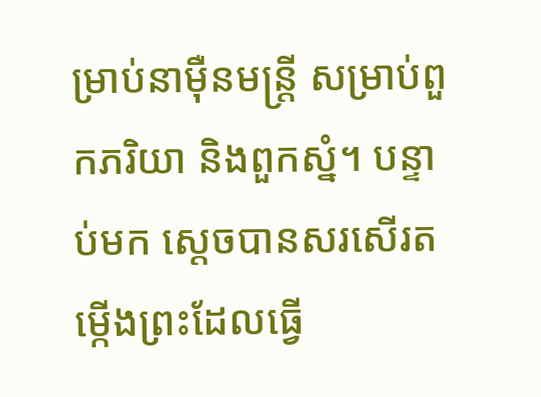ម្រាប់នាម៉ឺនមន្ត្រី សម្រាប់ពួកភរិយា និងពួកស្នំ។ បន្ទាប់មក ស្តេចបានសរសើរតម្កើងព្រះដែលធ្វើ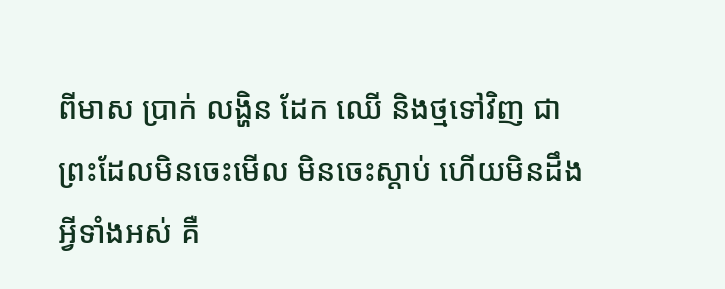ពីមាស ប្រាក់ លង្ហិន ដែក ឈើ និងថ្មទៅវិញ ជាព្រះដែលមិនចេះមើល មិនចេះស្ដាប់ ហើយមិនដឹងអ្វីទាំងអស់ គឺ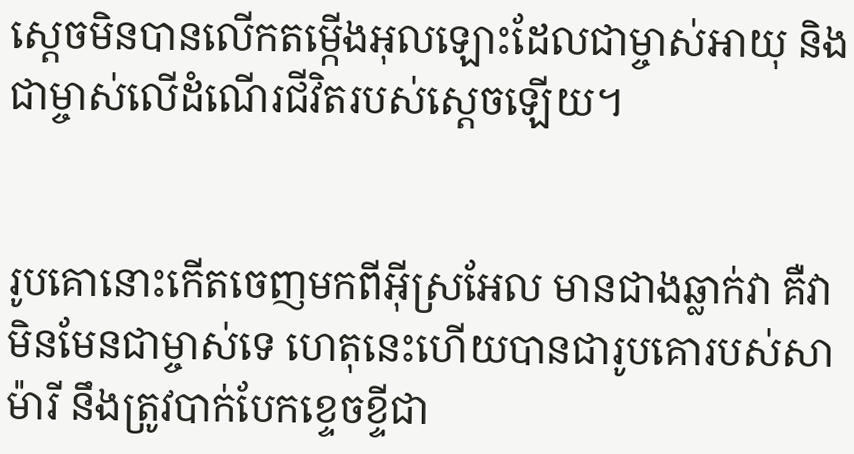ស្តេចមិនបានលើកតម្កើងអុលឡោះដែលជាម្ចាស់អាយុ និងជាម្ចាស់លើដំណើរជីវិតរបស់ស្តេចឡើយ។


រូបគោនោះកើតចេញមកពីអ៊ីស្រ‌អែល មានជាងឆ្លាក់វា គឺវាមិនមែនជាម្ចាស់ទេ ហេតុនេះហើយបានជារូបគោរបស់សាម៉ារី នឹងត្រូវបាក់បែកខ្ទេច‌ខ្ទីជា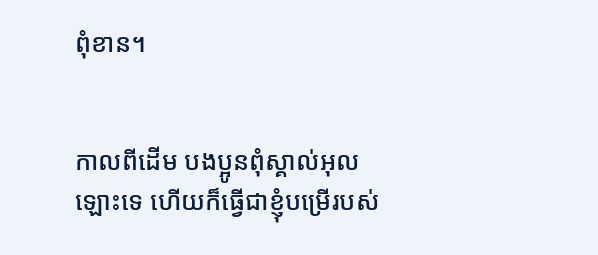ពុំ‌ខាន។


កាលពីដើម បងប្អូនពុំស្គាល់អុលឡោះទេ ហើយក៏ធ្វើជាខ្ញុំបម្រើរបស់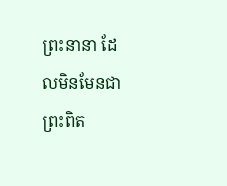ព្រះ‌នានា ដែលមិនមែនជាព្រះ‌ពិត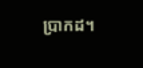ប្រាកដ។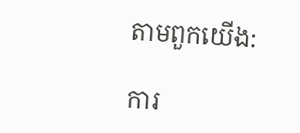តាមពួកយើង:

ការ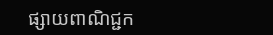ផ្សាយពាណិជ្ជក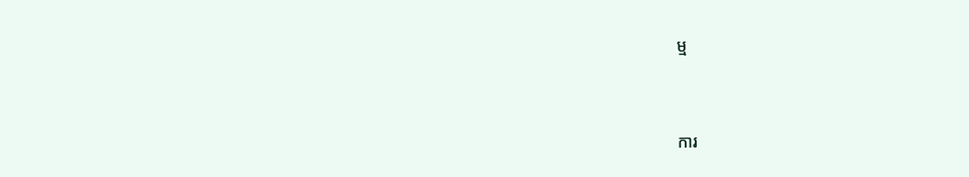ម្ម


ការ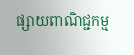ផ្សាយពាណិជ្ជកម្ម